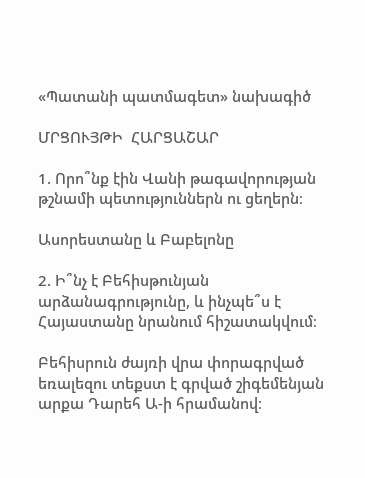«Պատանի պատմագետ» նախագիծ

ՄՐՑՈՒՅԹԻ  ՀԱՐՑԱՇԱՐ

1. Որո՞նք էին Վանի թագավորության թշնամի պետություններն ու ցեղերն։

Ասորեստանը և Բաբելոնը

2. Ի՞նչ է Բեհիսթունյան արձանագրությունը, և ինչպե՞ս է Հայաստանը նրանում հիշատակվում։

Բեհիսրուն ժայռի վրա փորագրված եռալեզու տեքստ է գրված շիգեմենյան արքա Դարեհ Ա-ի հրամանով։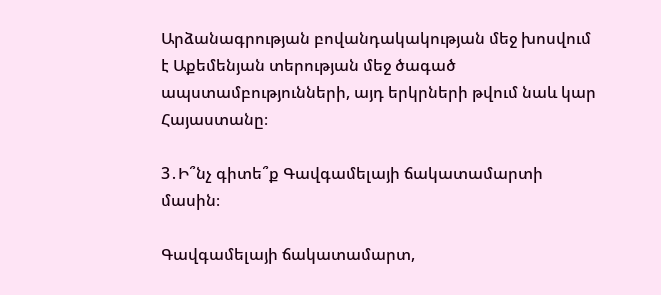Արձանագրության բովանդակակության մեջ խոսվում է Աքեմենյան տերության մեջ ծագած ապստամբությունների, այդ երկրների թվում նաև կար Հայաստանը։

3․Ի՞նչ գիտե՞ք Գավգամելայի ճակատամարտի մասին։

Գավգամելայի ճակատամարտ,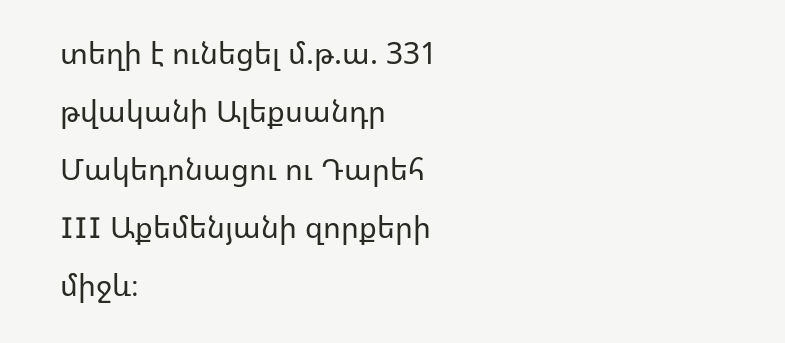տեղի է ունեցել մ.թ.ա. 331 թվականի Ալեքսանդր Մակեդոնացու ու Դարեհ III Աքեմենյանի զորքերի միջև։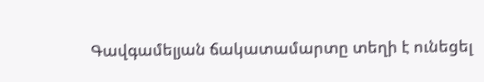Գավգամելյան ճակատամարտը տեղի է ունեցել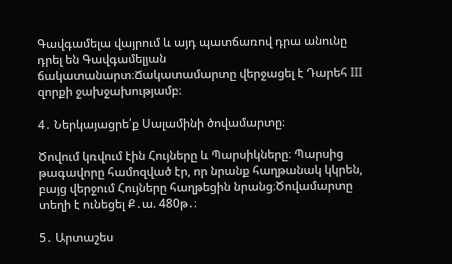Գավգամելա վայրում և այդ պատճառով դրա անունը դրել են Գավգամելյան ճակատանարտ։Ճակատամարտը վերջացել է Դարեհ III զորքի ջախջախությամբ։

4․ Ներկայացրե՛ք Սալամինի ծովամարտը։

Ծովում կռվում էին Հույները և Պարսիկները։ Պարսից թագավորը համոզված էր, որ նրանք հաղթանակ կկրեն, բայց վերջում Հույները հաղթեցին նրանց։Ծովամարտը տեղի է ունեցել Ք․ա. 480թ․։

5․ Արտաշես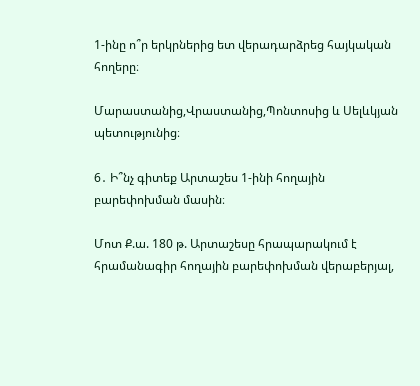1-ինը ո՞ր երկրներից ետ վերադարձրեց հայկական հողերը։

Մարաստանից,Վրաստանից,Պոնտոսից և Սելևկյան պետությունից։

6․ Ի՞նչ գիտեք Արտաշես 1-ինի հողային բարեփոխման մասին։

Մոտ Ք.ա. 180 թ. Արտաշեսը հրապարակում է հրամանագիր հողային բարեփոխման վերաբերյալ,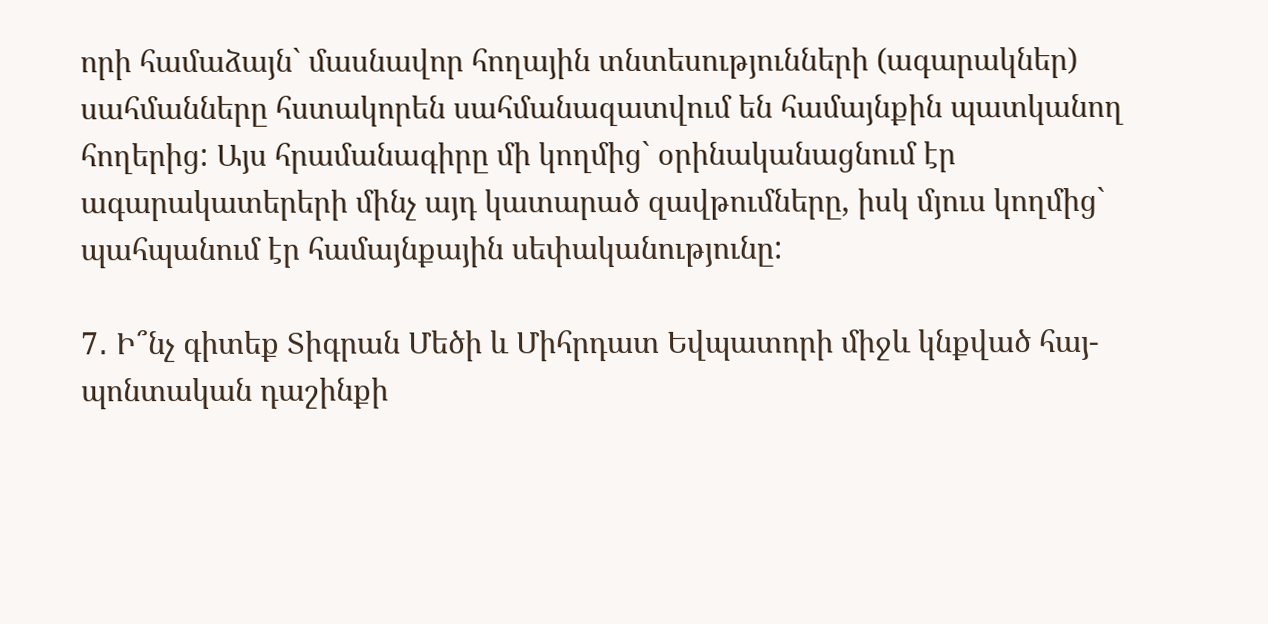որի համաձայն` մասնավոր հողային տնտեսությունների (ագարակներ) սահմանները հստակորեն սահմանազատվում են համայնքին պատկանող հողերից: Այս հրամանագիրը մի կողմից` օրինականացնում էր ագարակատերերի մինչ այդ կատարած զավթումները, իսկ մյուս կողմից` պահպանում էր համայնքային սեփականությունը:

7․ Ի՞նչ գիտեք Տիգրան Մեծի և Միհրդատ Եվպատորի միջև կնքված հայ-պոնտական դաշինքի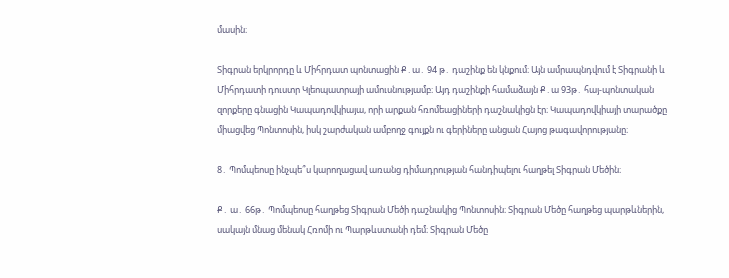մասին։

Տիգրան երկրորդը և Միհրդատ պոնտացին Ք․ա․ 94 թ․ դաշինք են կնքում։ Այն ամրապնդվում է Տիգրանի և Միհրդատի դուստր Կլեոպատրայի ամուսնությամբ։ Այդ դաշինքի համաձայն Ք․ա 93թ․ հայ-պոնտական զորքերը գնացին Կապադովկիայա, որի արքան հռոմեացիների դաշնակիցն էր։ Կապադովկիայի տարածքը միացվեց Պոնտոսին, իսկ շարժական ամբողջ գույքն ու գերիները անցան Հայոց թագավորությանը։

8․ Պոմպեոսը ինչպե՞ս կարողացավ առանց դիմադրության հանդիպելու հաղթել Տիգրան Մեծին։

Ք․ ա․ 66թ․ Պոմպեոսը հաղթեց Տիգրան Մեծի դաշնակից Պոնտոսին։ Տիգրան Մեծը հաղթեց պարթևներին, սակայն մնաց մենակ Հռոմի ու Պարթևստանի դեմ։ Տիգրան Մեծը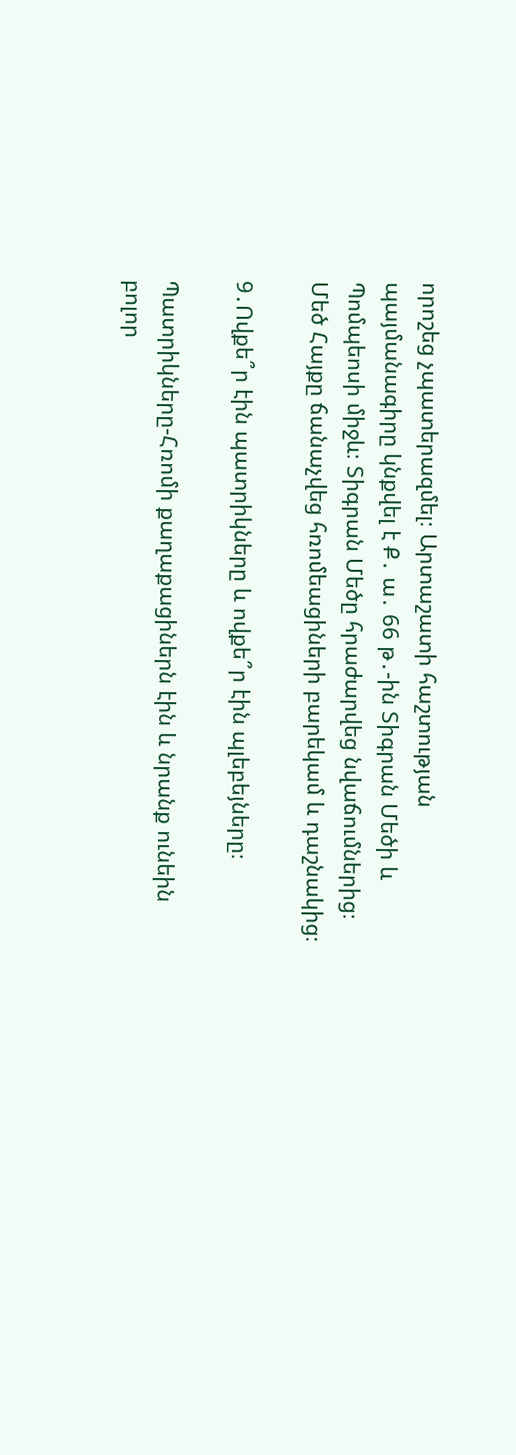որոշեց չպատերազմել։ Արտաշատի հաշտության պայմանագիրը կնքվել է Ք․ ա․ 66 թ․-ին Տիգրան Մեծի և Պոմպեոսի միջև։ Տիգրան Մեծը հրաժարվեց նվաճումներից։ Մեծ Հայքը ճանաչվեց հռոմեացիների բարեկամ և դաշնակից։

9․Ովքե՞ր էին պատրիկները և ովքե՞ր էին պլեբեյները։

Պատրիկները-Հռոմի քաղաքացիներն էին և նրանք ունեին բոլոր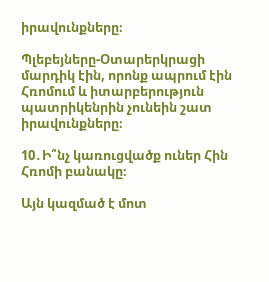իրավունքները։

Պլեբեյները-Օտարերկրացի մարդիկ էին, որոնք ապրում էին Հռոմում և իտարբերություն պատրիկենրին չունեին շատ իրավունքները։

10․Ի՞նչ կառուցվածք ուներ Հին Հռոմի բանակը։

Այն կազմած է մոտ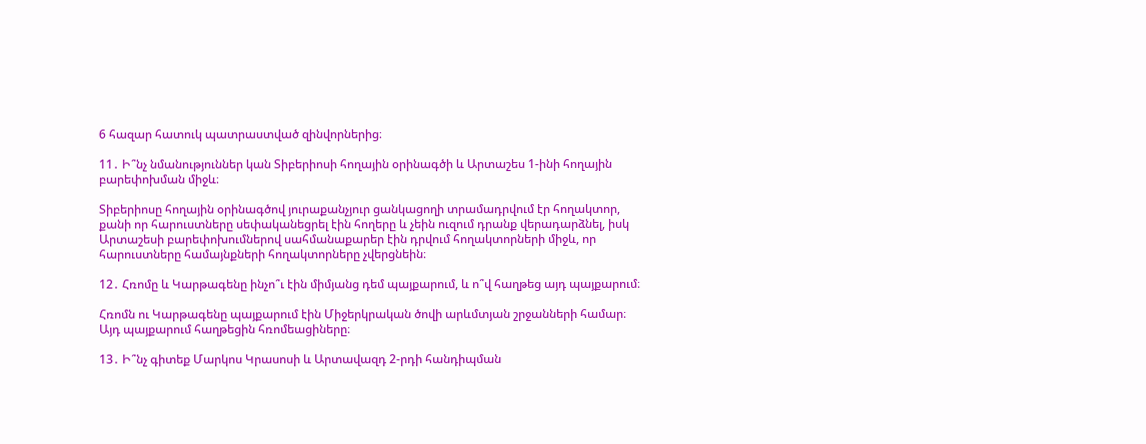6 հազար հատուկ պատրաստված զինվորներից։

11․ Ի՞նչ նմանություններ կան Տիբերիոսի հողային օրինագծի և Արտաշես 1-ինի հողային բարեփոխման միջև։

Տիբերիոսը հողային օրինագծով յուրաքանչյուր ցանկացողի տրամադրվում էր հողակտոր, քանի որ հարուստները սեփականեցրել էին հողերը և չեին ուզում դրանք վերադարձնել, իսկ Արտաշեսի բարեփոխումներով սահմանաքարեր էին դրվում հողակտորների միջև, որ հարուստները համայնքների հողակտորները չվերցնեին։

12․ Հռոմը և Կարթագենը ինչո՞ւ էին միմյանց դեմ պայքարում, և ո՞վ հաղթեց այդ պայքարում։

Հռոմն ու Կարթագենը պայքարում էին Միջերկրական ծովի արևմտյան շրջանների համար։ Այդ պայքարում հաղթեցին հռոմեացիները։

13․ Ի՞նչ գիտեք Մարկոս Կրասոսի և Արտավազդ 2-րդի հանդիպման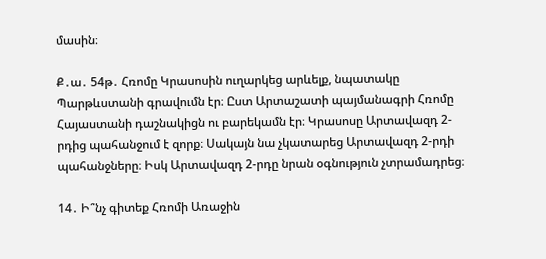մասին։

Ք․ա․ 54թ․ Հռոմը Կրասոսին ուղարկեց արևելք, նպատակը Պարթևստանի գրավումն էր։ Ըստ Արտաշատի պայմանագրի Հռոմը Հայաստանի դաշնակիցն ու բարեկամն էր։ Կրասոսը Արտավազդ 2-րդից պահանջում է զորք։ Սակայն նա չկատարեց Արտավազդ 2-րդի պահանջները։ Իսկ Արտավազդ 2-րդը նրան օգնություն չտրամադրեց։

14․ Ի՞նչ գիտեք Հռոմի Առաջին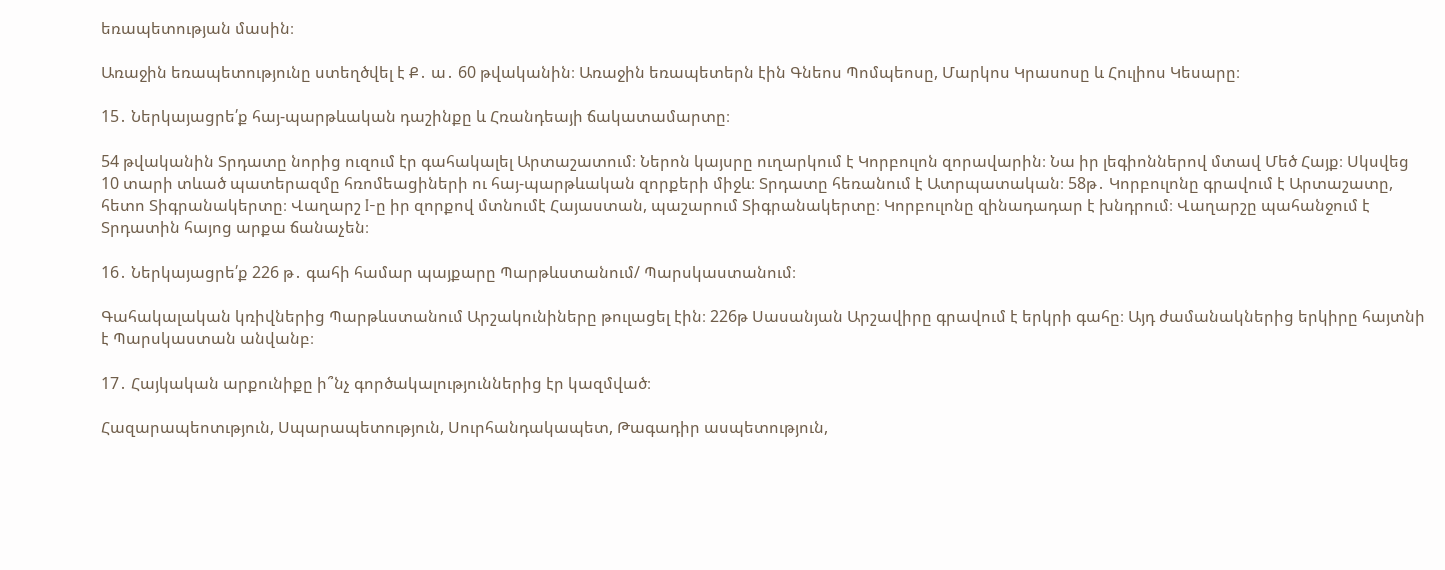եռապետության մասին։

Առաջին եռապետությունը ստեղծվել է Ք․ ա․ 60 թվականին։ Առաջին եռապետերն էին Գնեոս Պոմպեոսը, Մարկոս Կրասոսը և Հուլիոս Կեսարը։

15․ Ներկայացրե՛ք հայ-պարթևական դաշինքը և Հռանդեայի ճակատամարտը։

54 թվականին Տրդատը նորից ուզում էր գահակալել Արտաշատում։ Ներոն կայսրը ուղարկում է Կորբուլոն զորավարին։ Նա իր լեգիոններով մտավ Մեծ Հայք։ Սկսվեց 10 տարի տևած պատերազմը հռոմեացիների ու հայ-պարթևական զորքերի միջև։ Տրդատը հեռանում է Ատրպատական։ 58թ․ Կորբուլոնը գրավում է Արտաշատը, հետո Տիգրանակերտը։ Վաղարշ I-ը իր զորքով մտնումէ Հայաստան, պաշարում Տիգրանակերտը։ Կորբուլոնը զինադադար է խնդրում։ Վաղարշը պահանջում է Տրդատին հայոց արքա ճանաչեն։

16․ Ներկայացրե՛ք 226 թ․ գահի համար պայքարը Պարթևստանում/ Պարսկաստանում։

Գահակալական կռիվներից Պարթևստանում Արշակունիները թուլացել էին։ 226թ Սասանյան Արշավիրը գրավում է երկրի գահը։ Այդ ժամանակներից երկիրը հայտնի է Պարսկաստան անվանբ։

17․ Հայկական արքունիքը ի՞նչ գործակալություններից էր կազմված։

Հազարապեոտւթյուն, Սպարապետություն, Սուրհանդակապետ, Թագադիր ասպետություն,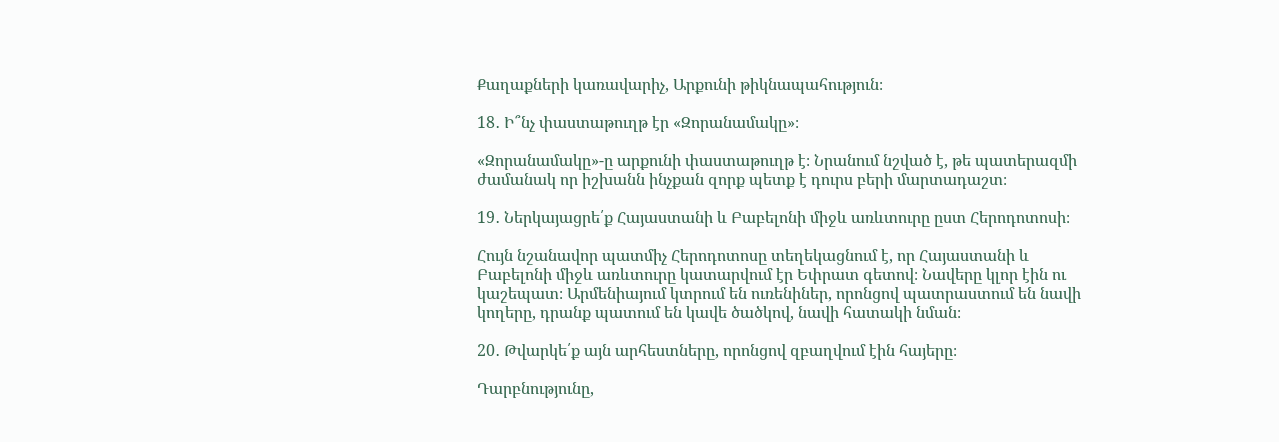Քաղաքների կառավարիչ, Արքունի թիկնապահություն։

18․ Ի՞նչ փաստաթուղթ էր «Զորանամակը»։

«Զորանամակը»-ը արքունի փաստաթուղթ է։ Նրանում նշված է, թե պատերազմի ժամանակ որ իշխանն ինչքան զորք պետք է դուրս բերի մարտադաշտ։

19․ Ներկայացրե՛ք Հայաստանի և Բաբելոնի միջև առևտուրը ըստ Հերոդոտոսի։

Հույն նշանավոր պատմիչ Հերոդոտոսը տեղեկացնում է, որ Հայաստանի և Բաբելոնի միջև առևտուրը կատարվում էր Եփրատ գետով։ Նավերը կլոր էին ու կաշեպատ։ Արմենիայում կտրում են ուռենիներ, որոնցով պատրաստում են նավի կողերը, դրանք պատում են կավե ծածկով, նավի հատակի նման։

20․ Թվարկե՛ք այն արհեստները, որոնցով զբաղվում էին հայերը։

Դարբնությունը,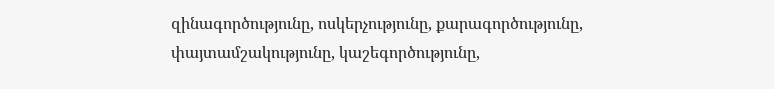զինագործությունը, ոսկերչությունը, քարագործությունը, փայտամշակությունը, կաշեգործությունը,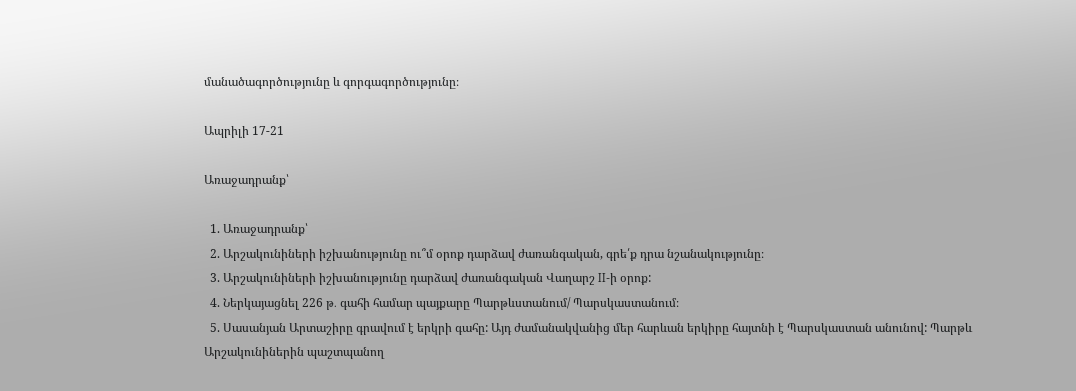մանածագործությունը և գորգագործությունը։

Ապրիլի 17-21

Առաջադրանք՝

  1. Առաջադրանք՝
  2. Արշակունիների իշխանությունը ու՞մ օրոք դարձավ ժառանգական, գրե՛ք դրա նշանակությունը։
  3. Արշակունիների իշխանությունը դարձավ ժառանգական Վաղարշ II-ի օրոք:
  4. Ներկայացնել 226 թ․ գահի համար պայքարը Պարթևստանում/ Պարսկաստանում։
  5. Սասանյան Արտաշիրը գրավում է երկրի գահը: Այդ ժամանակվանից մեր հարևան երկիրը հայտնի է Պարսկաստան անունով: Պարթև Արշակունիներին պաշտպանող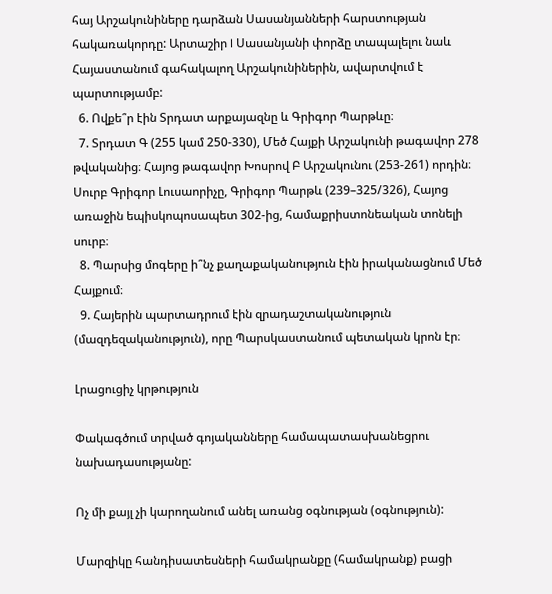հայ Արշակունիները դարձան Սասանյանների հարստության հակառակորդը: Արտաշիր I Սասանյանի փորձը տապալելու նաև Հայաստանում գահակալող Արշակունիներին, ավարտվում է պարտությամբ:
  6. Ովքե՞ր էին Տրդատ արքայազնը և Գրիգոր Պարթևը։
  7. Տրդատ Գ (255 կամ 250-330), Մեծ Հայքի Արշակունի թագավոր 278 թվականից։ Հայոց թագավոր Խոսրով Բ Արշակունու (253-261) որդին։ Սուրբ Գրիգոր Լուսաորիչը, Գրիգոր Պարթև (239–325/326), Հայոց առաջին եպիսկոպոսապետ 302-ից, համաքրիստոնեական տոնելի սուրբ։
  8. Պարսից մոգերը ի՞նչ քաղաքականություն էին իրականացնում Մեծ Հայքում։
  9. Հայերին պարտադրում էին զրադաշտականություն (մազդեզականություն), որը Պարսկաստանում պետական կրոն էր։

Լրացուցիչ կրթություն

Փակագծում տրված գոյականները համապատասխանեցրու նախադասությանը:

Ոչ մի քայլ չի կարողանում անել առանց օգնության (օգնություն):

Մարզիկը հանդիսատեսների համակրանքը (համակրանք) բացի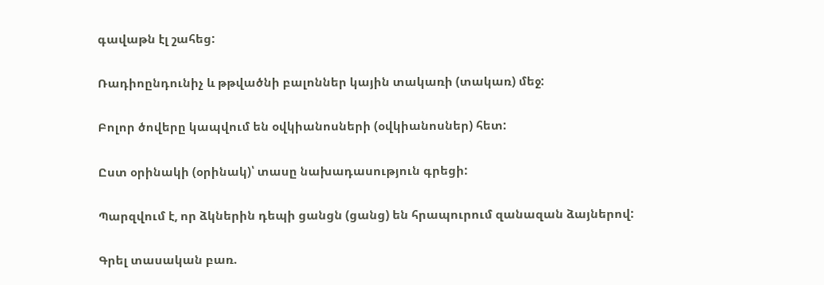գավաթն էլ շահեց:

Ռադիոընդունիչ և թթվածնի բալոններ կային տակառի (տակառ) մեջ:

Բոլոր ծովերը կապվում են օվկիանոսների (օվկիանոսներ) հետ:

Ըստ օրինակի (օրինակ)՝ տասը նախադասություն գրեցի:

Պարզվում է, որ ձկներին դեպի ցանցն (ցանց) են հրապուրում զանազան ձայներով:

Գրել տասական բառ.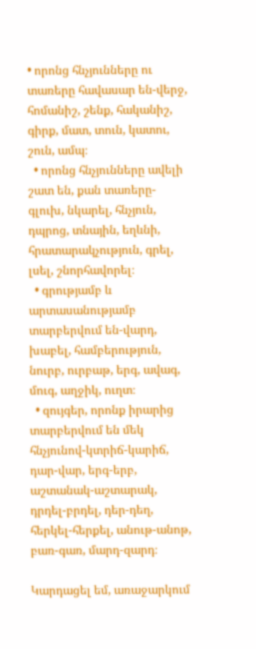• որոնց հնչյունները ու տառերը հավասար են-վերջ, հոմանիշ, շենք, հականիշ, գիրք, մատ, տուն, կատու, շուն, ամպ։
  • որոնց հնչյունները ավելի շատ են, քան տառերը-գլուխ, նկարել, հնչյուն, դպրոց, տնային, եղևնի, հրատարակչություն, գրել, լսել, շնորհավորել։
  • գրությամբ և արտասանությամբ տարբերվում են-վարդ, խաբել, համբերություն, նուրբ, ուրբաթ, երգ, ավագ, մուգ, աղջիկ, ուղտ։
  • զույգեր, որոնք իրարից տարբերվում են մեկ հնչյունով-կտրիճ-կարիճ, դար-վար, երգ-երբ, աշտանակ-աշտարակ, դրդել-բրդել, դեր-դեղ, հերկել-հերքել, անութ-անոթ, բառ-գառ, մարդ-զարդ։

Կարդացել եմ, առաջարկում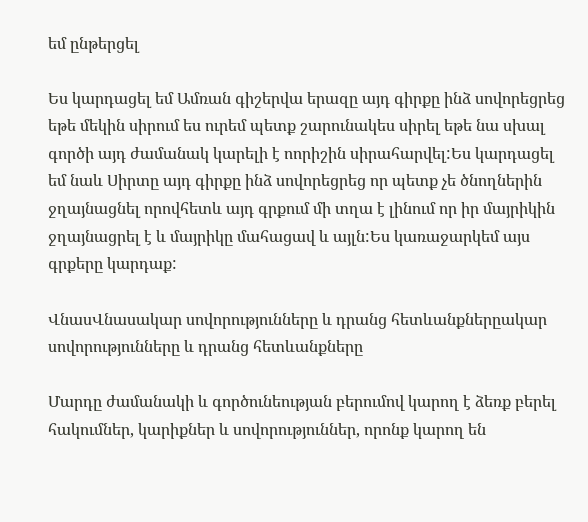եմ ընթերցել

Ես կարդացել եմ Ամռան գիշերվա երազը այդ գիրքը ինձ սովորեցրեց եթե մեկին սիրում ես ուրեմ պետք շարունակես սիրել եթե նա սխալ գործի այդ ժամանակ կարելի է ոորիշին սիրահարվել:Ես կարդացել եմ նաև Սիրտը այդ գիրքը ինձ սովորեցրեց որ պետք չե ծնողներին ջղայնացնել որովհետև այդ գրքում մի տղա է լինում որ իր մայրիկին ջղայնացրել է և մայրիկը մահացավ և այլն:Ես կառաջարկեմ այս գրքերը կարդաք:

ՎնասՎնասակար սովորությունները և դրանց հետևանքներըակար սովորությունները և դրանց հետևանքները

Մարդը ժամանակի և գործունեության բերումով կարող է ձեռք բերել հակումներ, կարիքներ և սովորություններ, որոնք կարող են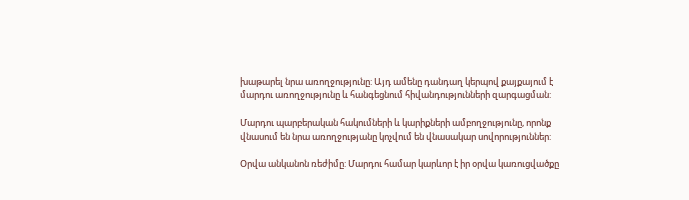խաթարել նրա առողջությունը: Այդ ամենը դանդաղ կերպով քայքայում է մարդու առողջությունը և հանգեցնում հիվանդությունների զարգացման:

Մարդու պարբերական հակումների և կարիքների ամբողջությունը, որոնք վնասում են նրա առողջությանը կոչվում են վնասակար սովորություններ:

Օրվա անկանոն ռեժիմը: Մարդու համար կարևոր է իր օրվա կառուցվածքը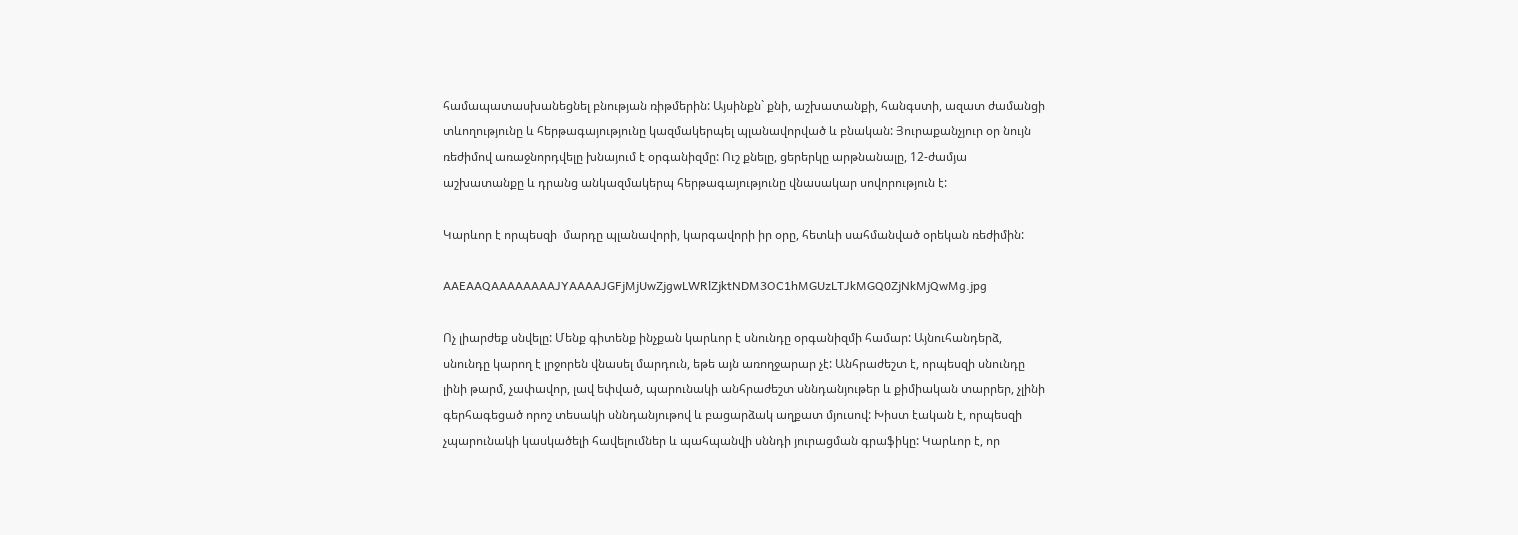համապատասխանեցնել բնության ռիթմերին: Այսինքն` քնի, աշխատանքի, հանգստի, ազատ ժամանցի տևողությունը և հերթագայությունը կազմակերպել պլանավորված և բնական: Յուրաքանչյուր օր նույն ռեժիմով առաջնորդվելը խնայում է օրգանիզմը: Ուշ քնելը, ցերերկը արթնանալը, 12-ժամյա աշխատանքը և դրանց անկազմակերպ հերթագայությունը վնասակար սովորություն է:

Կարևոր է որպեսզի  մարդը պլանավորի, կարգավորի իր օրը, հետևի սահմանված օրեկան ռեժիմին:

AAEAAQAAAAAAAAJYAAAAJGFjMjUwZjgwLWRlZjktNDM3OC1hMGUzLTJkMGQ0ZjNkMjQwMg.jpg

Ոչ լիարժեք սնվելը: Մենք գիտենք ինչքան կարևոր է սնունդը օրգանիզմի համար: Այնուհանդերձ, սնունդը կարող է լրջորեն վնասել մարդուն, եթե այն առողջարար չէ: Անհրաժեշտ է, որպեսզի սնունդը լինի թարմ, չափավոր, լավ եփված, պարունակի անհրաժեշտ սննդանյութեր և քիմիական տարրեր, չլինի գերհագեցած որոշ տեսակի սննդանյութով և բացարձակ աղքատ մյուսով: Խիստ էական է, որպեսզի չպարունակի կասկածելի հավելումներ և պահպանվի սննդի յուրացման գրաֆիկը: Կարևոր է, որ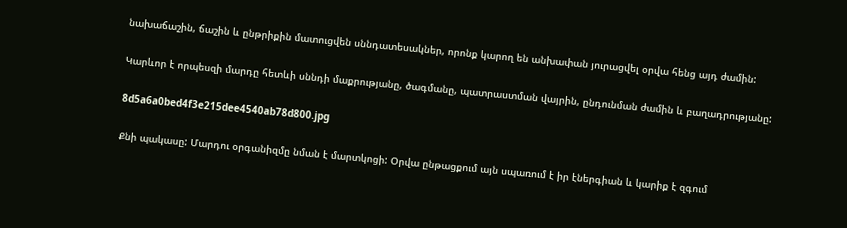նախաճաշին, ճաշին և ընթրիքին մատուցվեն սննդատեսակներ, որոնք կարող են անխափան յուրացվել օրվա հենց այդ ժամին:

Կարևոր է որպեսզի մարդը հետևի սննդի մաքրությանը, ծագմանը, պատրաստման վայրին, ընդունման ժամին և բաղադրությանը:

8d5a6a0bed4f3e215dee4540ab78d800.jpg

Քնի պակասը: Մարդու օրգանիզմը նման է մարտկոցի: Օրվա ընթացքում այն սպառում է իր էներգիան և կարիք է զգում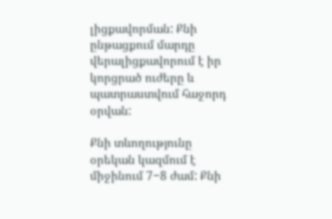լիցքավորման: Քնի ընթացքում մարդը վերալիցքավորում է իր կորցրած ուժերը և պատրաստվում հաջորդ օրվան:

Քնի տևողությունը օրեկան կազմում է միջինում 7−8 ժամ: Քնի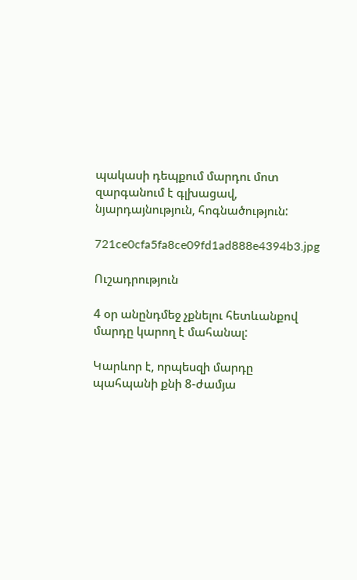պակասի դեպքում մարդու մոտ զարգանում է գլխացավ, նյարդայնություն, հոգնածություն:

721ce0cfa5fa8ce09fd1ad888e4394b3.jpg

Ուշադրություն

4 օր անընդմեջ չքնելու հետևանքով մարդը կարող է մահանալ:

Կարևոր է, որպեսզի մարդը պահպանի քնի 8-ժամյա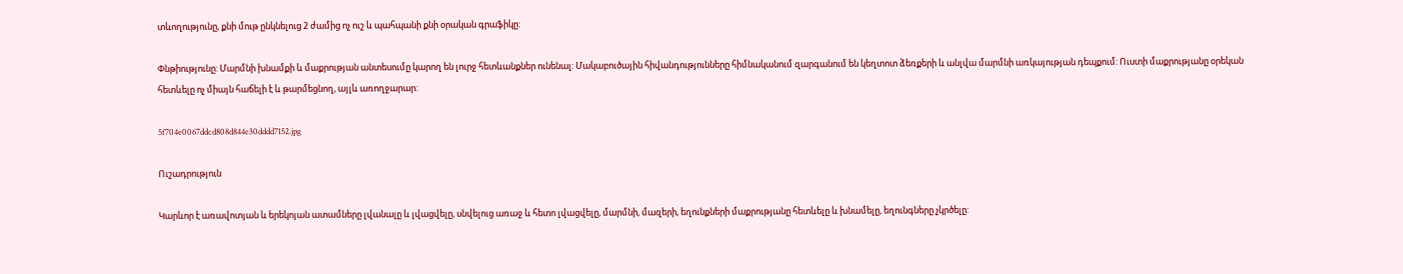տևողությունը, քնի մութ ընկնելուց 2 ժամից ոչ ուշ և պահպանի քնի օրական գրաֆիկը:

Փնթիությունը: Մարմնի խնամքի և մաքրության անտեսումը կարող են լուրջ հետևանքներ ունենալ: Մակաբուծային հիվանդությունները հիմնականում զարգանում են կեղտոտ ձեռքերի և անլվա մարմնի առկայության դեպքում: Ուստի մաքրությանը օրեկան հետևելը ոչ միայն հաճելի է և թարմեցնող, այլև առողջարար:

5f704e0067ddcd808d844e30dddd7152.jpg

Ուշադրություն

Կարևոր է առավոտյան և երեկոյան ատամները լվանալը և լվացվելը, սնվելուց առաջ և հետո լվացվելը, մարմնի, մազերի, եղունքների մաքրությանը հետևելը և խնամելը, եղունգները չկրծելը: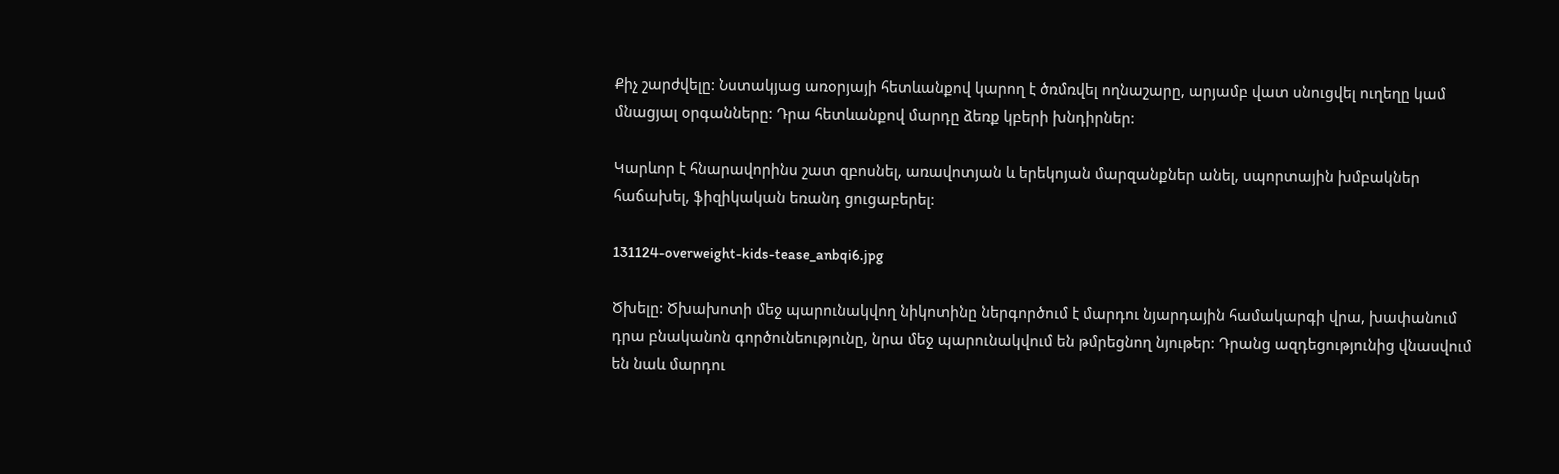Քիչ շարժվելը: Նստակյաց առօրյայի հետևանքով կարող է ծռմռվել ողնաշարը, արյամբ վատ սնուցվել ուղեղը կամ մնացյալ օրգանները: Դրա հետևանքով մարդը ձեռք կբերի խնդիրներ:

Կարևոր է հնարավորինս շատ զբոսնել, առավոտյան և երեկոյան մարզանքներ անել, սպորտային խմբակներ հաճախել, ֆիզիկական եռանդ ցուցաբերել:

131124-overweight-kids-tease_anbqi6.jpg

Ծխելը: Ծխախոտի մեջ պարունակվող նիկոտինը ներգործում է մարդու նյարդային համակարգի վրա, խափանում դրա բնականոն գործունեությունը, նրա մեջ պարունակվում են թմրեցնող նյութեր: Դրանց ազդեցությունից վնասվում են նաև մարդու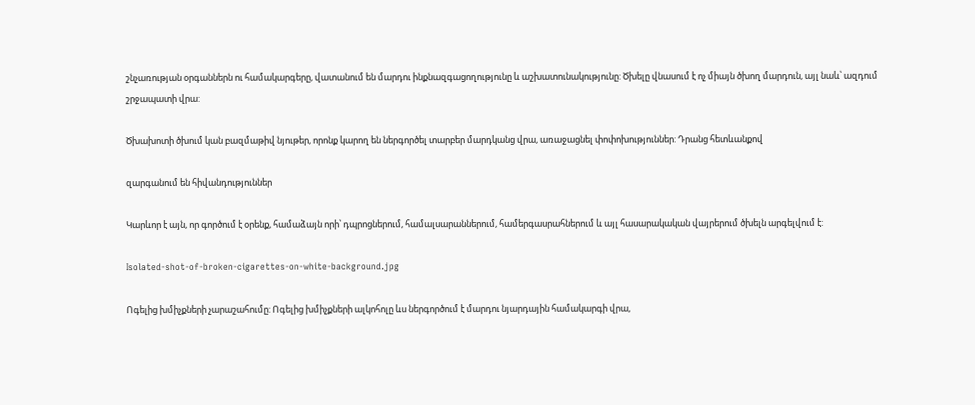շնչառության օրգաններն ու համակարգերը, վատանում են մարդու ինքնազգացողությունը և աշխատունակությունը: Ծխելը վնասում է ոչ միայն ծխող մարդուն, այլ նաև՝ ազդում շրջապատի վրա:

Ծխախոտի ծխում կան բազմաթիվ նյութեր, որոնք կարող են ներգործել տարբեր մարդկանց վրա, առաջացնել փոփոխություններ: Դրանց հետևանքով

զարգանում են հիվանդություններ

Կարևոր է այն, որ գործում է օրենք, համաձայն որի՝ դպրոցներում, համալսարաններում, համերգասրահներում և այլ հասարակական վայրերում ծխելն արգելվում է:

Isolated-shot-of-broken-cigarettes-on-white-background.jpg

Ոգելից խմիչքների չարաշահումը: Ոգելից խմիչքների ալկոհոլը ևս ներգործում է մարդու նյարդային համակարգի վրա,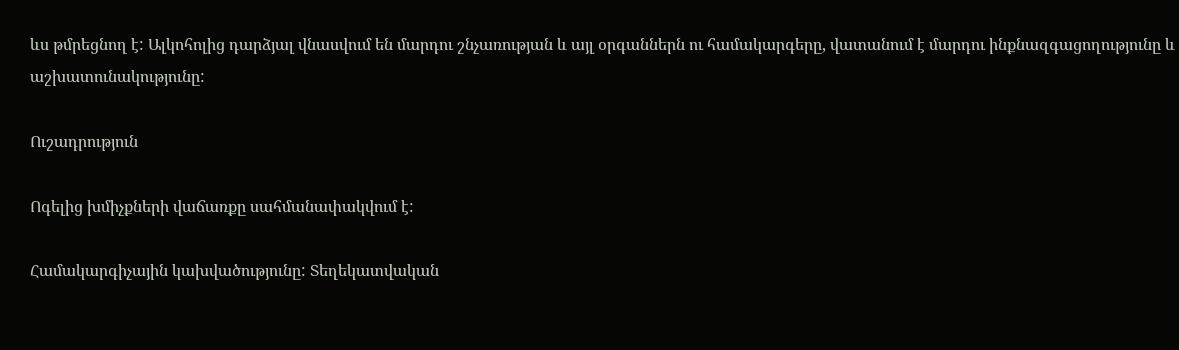ևս թմրեցնող է: Ալկոհոլից դարձյալ վնասվում են մարդու շնչառության և այլ օրգաններն ու համակարգերը, վատանում է մարդու ինքնազգացողությունը և աշխատունակությունը:

Ուշադրություն

Ոգելից խմիչքների վաճառքը սահմանափակվում է:

Համակարգիչային կախվածությունը: Տեղեկատվական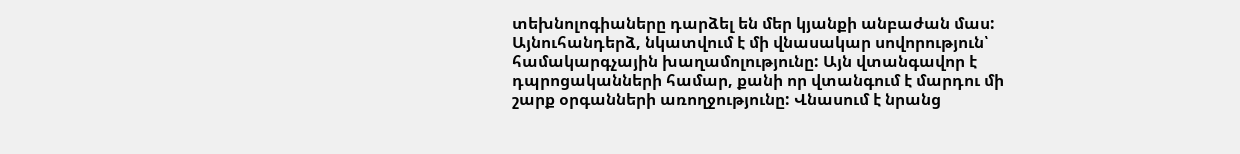տեխնոլոգիաները դարձել են մեր կյանքի անբաժան մաս: Այնուհանդերձ, նկատվում է մի վնասակար սովորություն՝ համակարգչային խաղամոլությունը: Այն վտանգավոր է դպրոցականների համար, քանի որ վտանգում է մարդու մի շարք օրգանների առողջությունը: Վնասում է նրանց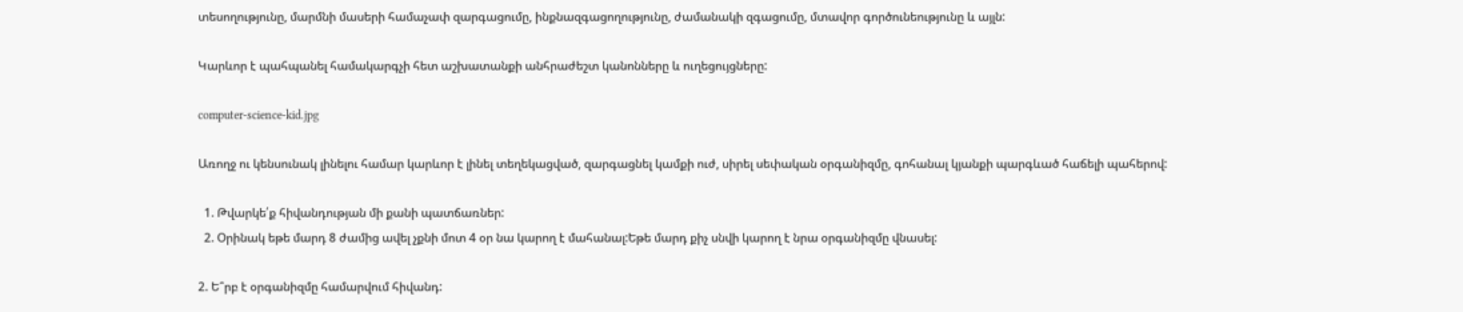տեսողությունը, մարմնի մասերի համաչափ զարգացումը, ինքնազգացողությունը, ժամանակի զգացումը, մտավոր գործունեությունը և այլն:

Կարևոր է պահպանել համակարգչի հետ աշխատանքի անհրաժեշտ կանոնները և ուղեցույցները:

computer-science-kid.jpg

Առողջ ու կենսունակ լինելու համար կարևոր է լինել տեղեկացված, զարգացնել կամքի ուժ, սիրել սեփական օրգանիզմը, գոհանալ կյանքի պարգևած հաճելի պահերով:

  1. Թվարկե՛ք հիվանդության մի քանի պատճառներ:
  2. Օրինակ եթե մարդ 8 ժամից ավել չքնի մոտ 4 օր նա կարող է մահանալ:Եթե մարդ քիչ սնվի կարող է նրա օրգանիզմը վնասել:

2. Ե՞րբ է օրգանիզմը համարվում հիվանդ: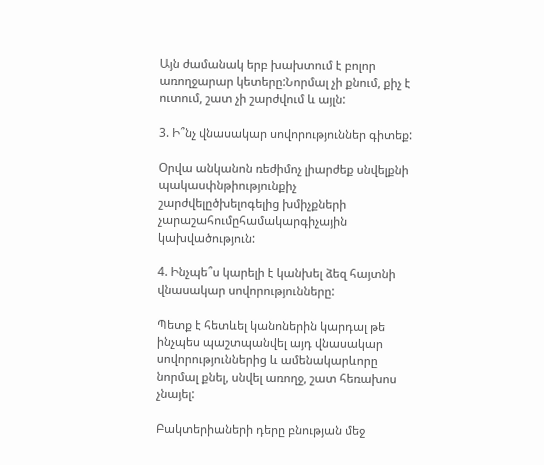Այն ժամանակ երբ խախտում է բոլոր առողջարար կետերը:Նորմալ չի քնում, քիչ է ուտում, շատ չի շարժվում և այլն:

3. Ի՞նչ վնասակար սովորություններ գիտեք:

Օրվա անկանոն ռեժիմոչ լիարժեք սնվելքնի պակասփնթիությունքիչ շարժվելըծխելոգելից խմիչքների չարաշահումըհամակարգիչային կախվածություն:

4. Ինչպե՞ս կարելի է կանխել ձեզ հայտնի վնասակար սովորությունները:

Պետք է հետևել կանոներին կարդալ թե ինչպես պաշտպանվել այդ վնասակար սովորություններից և ամենակարևորը նորմալ քնել, սնվել առողջ, շատ հեռախոս չնայել:

Բակտերիաների դերը բնության մեջ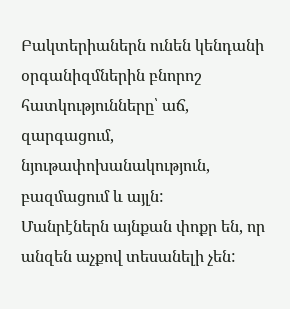Բակտերիաներն ունեն կենդանի օրգանիզմներին բնորոշ հատկությունները՝ աճ, զարգացում, նյութափոխանակություն, բազմացում և այլն:
Մանրէներն այնքան փոքր են, որ անզեն աչքով տեսանելի չեն: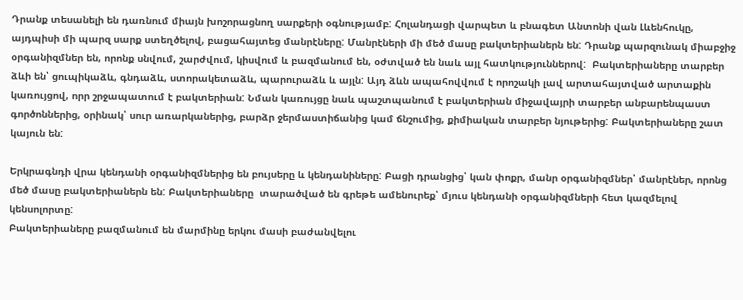Դրանք տեսանելի են դառնում միայն խոշորացնող սարքերի օգնությամբ: Հոլանդացի վարպետ և բնագետ Անտոնի վան Լևենհուկը, այդպիսի մի պարզ սարք ստեղծելով, բացահայտեց մանրէները: Մանրէների մի մեծ մասը բակտերիաներն են: Դրանք պարզունակ միաբջիջ օրգանիզմներ են, որոնք սնվում, շարժվում, կիսվում և բազմանում են, օժտված են նաև այլ հատկություններով:  Բակտերիաները տարբեր ձևի են՝ ցուպիկաձև, գնդաձև, ստորակետաձև, պարուրաձև և այլն: Այդ ձևն ապահովվում է որոշակի լավ արտահայտված արտաքին կառույցով, որր շրջապատում է բակտերիան: Նման կառույցը նաև պաշտպանում է բակտերիան միջավայրի տարբեր անբարենպաստ գործոններից, օրինակ՝ սուր առարկաներից, բարձր ջերմաստիճանից կամ ճնշումից, քիմիական տարբեր նյութերից: Բակտերիաները շատ կայուն են:

Երկրագնդի վրա կենդանի օրգանիզմներից են բույսերը և կենդանիները: Բացի դրանցից՝ կան փոքր, մանր օրգանիզմներ՝ մանրէներ, որոնց մեծ մասը բակտերիաներն են: Բակտերիաները  տարածված են գրեթե ամենուրեք՝ մյուս կենդանի օրգանիզմների հետ կազմելով կենսոլորտը:
Բակտերիաները բազմանում են մարմինը երկու մասի բաժանվելու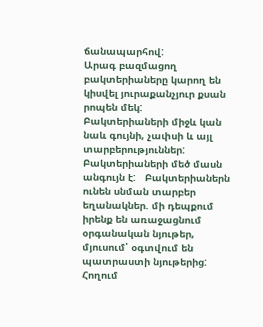ճանապարհով:
Արագ բազմացող բակտերիաները կարող են կիսվել յուրաքանչյուր քսան րոպեն մեկ:
Բակտերիաների միջև կան նաև գույնի, չափսի և այլ տարբերություններ: Բակտերիաների մեծ մասն անգույն է:   Բակտերիաներն ունեն սնման տարբեր եղանակներ. մի դեպքում իրենք են առաջացնում օրգանական նյութեր, մյուսում՝ օգտվում են պատրաստի նյութերից: Հողում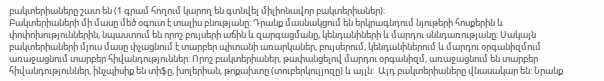բակտերիաները շատ են (1 գրամ հողում կարող են գտնվել միլիոնավոր բակտերիաներ):
Բակտերիաների մի մասը մեծ օգուտ է տալիս բնությանը: Դրանք մասնակցում են երկրագնդում նյութերի հոսքերին և փոփոխություններին, նպաստում են որոշ բույսերի աճին և զարգացմանը, կենդանիների և մարդու սննդառությանը։ Սակայն բակտերիաների մյուս մասը փչացնում է տարբեր պիտանի առարկաներ, բույսերում, կենդանիներում և մարդու օրգանիզմում առաջացնում տարբեր հիվանդություններ: Որոշ բակտերիաներ, թափանցելով մարդու օրգանիզմ, առաջացնում են տարբեր հիվանդություններ, ինչպիսիք են տիֆը, խոլերիան, թոքախտը (տուբերկուլյոզը) և այլն:  Այդ բակտերիաները վնասակար են: Նրանք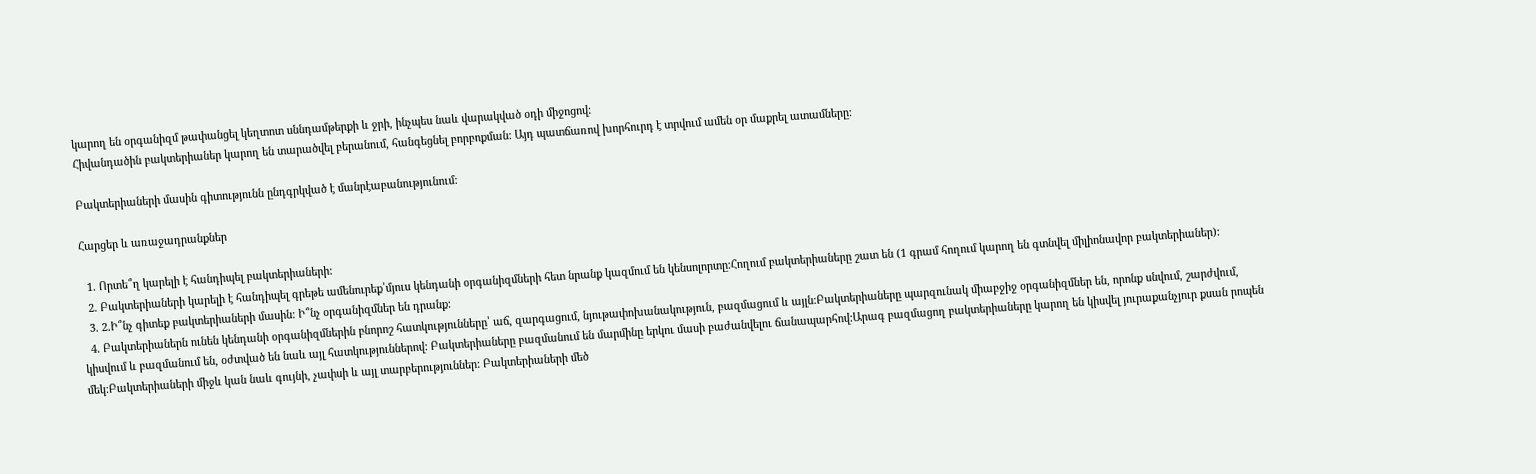կարող են օրգանիզմ թափանցել կեղտոտ սննդամթերքի և ջրի, ինչպես նաև վարակված օդի միջոցով:
Հիվանդածին բակտերիաներ կարող են տարածվել բերանում, հանգեցնել բորբոքման: Այդ պատճառով խորհուրդ է տրվում ամեն օր մաքրել ատամները:

Բակտերիաների մասին գիտությունն ընդգրկված է մանրէաբանությունում:

Հարցեր և առաջադրանքներ

  1. Որտե՞ղ կարելի է հանդիպել բակտերիաների:
  2. Բակտերիաների կարելի է հանդիպել գրեթե ամենուրեք՝մյուս կենդանի օրգանիզմների հետ նրանք կազմում են կենսոլորտը։Հողում բակտերիաները շատ են (1 գրամ հողում կարող են գտնվել միլիոնավոր բակտերիաներ):
  3. 2.Ի՞նչ գիտեք բակտերիաների մասին: Ի՞նչ օրգանիզմներ են դրանք:
  4. Բակտերիաներն ունեն կենդանի օրգանիզմներին բնորոշ հատկությունները՝ աճ, զարգացում, նյութափոխանակություն, բազմացում և այլն:Բակտերիաները պարզունակ միաբջիջ օրգանիզմներ են, որոնք սնվում, շարժվում, կիսվում և բազմանում են, օժտված են նաև այլ հատկություններով: Բակտերիաները բազմանում են մարմինը երկու մասի բաժանվելու ճանապարհով:Արագ բազմացող բակտերիաները կարող են կիսվել յուրաքանչյուր քսան րոպեն մեկ:Բակտերիաների միջև կան նաև գույնի, չափսի և այլ տարբերություններ: Բակտերիաների մեծ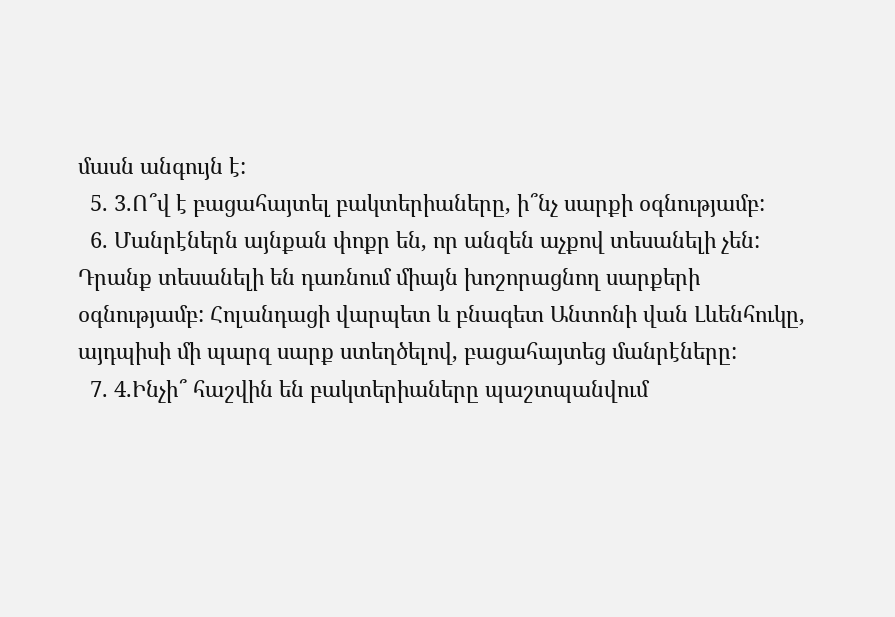մասն անգույն է:
  5. 3.Ո՞վ է բացահայտել բակտերիաները, ի՞նչ սարքի օգնությամբ:
  6. Մանրէներն այնքան փոքր են, որ անզեն աչքով տեսանելի չեն: Դրանք տեսանելի են դառնում միայն խոշորացնող սարքերի օգնությամբ: Հոլանդացի վարպետ և բնագետ Անտոնի վան Լևենհուկը, այդպիսի մի պարզ սարք ստեղծելով, բացահայտեց մանրէները:
  7. 4.Ինչի՞ հաշվին են բակտերիաները պաշտպանվում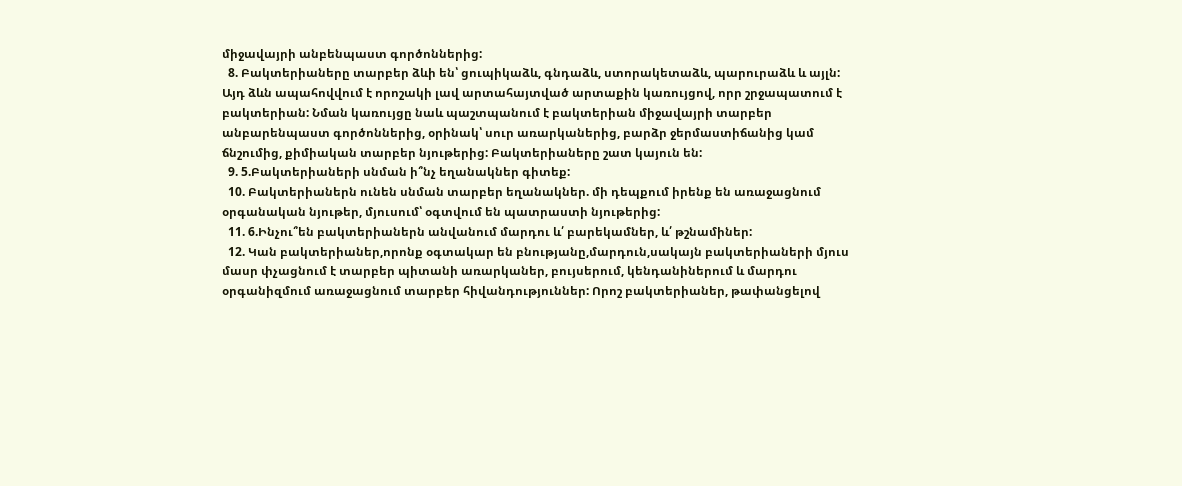միջավայրի անբենպաստ գործոններից:
  8. Բակտերիաները տարբեր ձևի են՝ ցուպիկաձև, գնդաձև, ստորակետաձև, պարուրաձև և այլն: Այդ ձևն ապահովվում է որոշակի լավ արտահայտված արտաքին կառույցով, որր շրջապատում է բակտերիան: Նման կառույցը նաև պաշտպանում է բակտերիան միջավայրի տարբեր անբարենպաստ գործոններից, օրինակ՝ սուր առարկաներից, բարձր ջերմաստիճանից կամ ճնշումից, քիմիական տարբեր նյութերից: Բակտերիաները շատ կայուն են:
  9. 5.Բակտերիաների սնման ի՞նչ եղանակներ գիտեք:
  10. Բակտերիաներն ունեն սնման տարբեր եղանակներ. մի դեպքում իրենք են առաջացնում օրգանական նյութեր, մյուսում՝ օգտվում են պատրաստի նյութերից:
  11. 6.Ինչու՞են բակտերիաներն անվանում մարդու և՛ բարեկամներ, և՛ թշնամիներ:
  12. Կան բակտերիաներ,որոնք օգտակար են բնությանը,մարդուն,սակայն բակտերիաների մյուս մասր փչացնում է տարբեր պիտանի առարկաներ, բույսերում, կենդանիներում և մարդու օրգանիզմում առաջացնում տարբեր հիվանդություններ: Որոշ բակտերիաներ, թափանցելով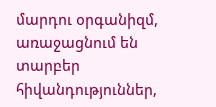մարդու օրգանիզմ, առաջացնում են տարբեր հիվանդություններ,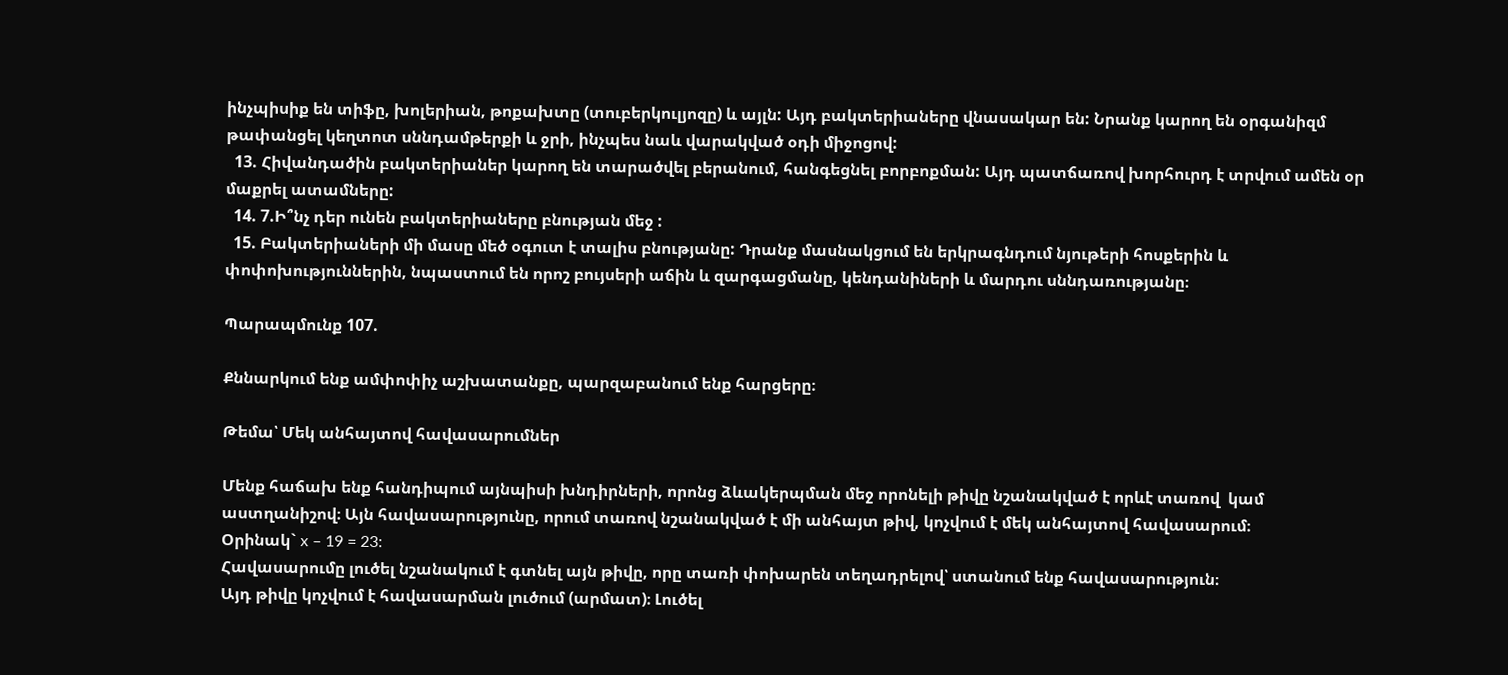ինչպիսիք են տիֆը, խոլերիան, թոքախտը (տուբերկուլյոզը) և այլն: Այդ բակտերիաները վնասակար են: Նրանք կարող են օրգանիզմ թափանցել կեղտոտ սննդամթերքի և ջրի, ինչպես նաև վարակված օդի միջոցով:
  13. Հիվանդածին բակտերիաներ կարող են տարածվել բերանում, հանգեցնել բորբոքման: Այդ պատճառով խորհուրդ է տրվում ամեն օր մաքրել ատամները:
  14. 7.Ի՞նչ դեր ունեն բակտերիաները բնության մեջ :
  15. Բակտերիաների մի մասը մեծ օգուտ է տալիս բնությանը: Դրանք մասնակցում են երկրագնդում նյութերի հոսքերին և փոփոխություններին, նպաստում են որոշ բույսերի աճին և զարգացմանը, կենդանիների և մարդու սննդառությանը։

Պարապմունք 107.

Քննարկում ենք ամփոփիչ աշխատանքը, պարզաբանում ենք հարցերը։

Թեմա՝ Մեկ անհայտով հավասարումներ

Մենք հաճախ ենք հանդիպում այնպիսի խնդիրների, որոնց ձևակերպման մեջ որոնելի թիվը նշանակված է որևէ տառով  կամ աստղանիշով։ Այն հավասարությունը, որում տառով նշանակված է մի անհայտ թիվ, կոչվում է մեկ անհայտով հավասարում։
Օրինակ` x – 19 = 23:
Հավասարումը լուծել նշանակում է գտնել այն թիվը, որը տառի փոխարեն տեղադրելով՝ ստանում ենք հավասարություն։
Այդ թիվը կոչվում է հավասարման լուծում (արմատ)։ Լուծել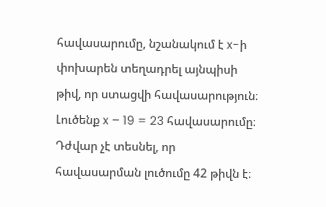հավասարումը, նշանակում է x-ի փոխարեն տեղադրել այնպիսի թիվ, որ ստացվի հավասարություն։
Լուծենք x – 19 = 23 հավասարումը։
Դժվար չէ տեսնել, որ հավասարման լուծումը 42 թիվն է։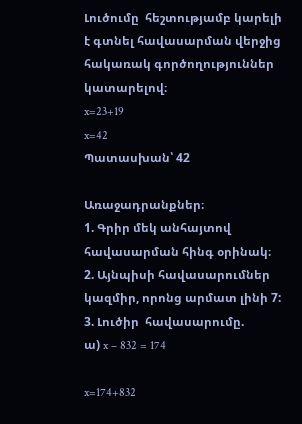Լուծումը  հեշտությամբ կարելի է գտնել հավասարման վերջից հակառակ գործողություններ կատարելով։
x=23+19
x=42
Պատասխան՝ 42

Առաջադրանքներ։
1. Գրիր մեկ անհայտով հավասարման հինգ օրինակ։
2. Այնպիսի հավասարումներ կազմիր, որոնց արմատ լինի 7:
3. Լուծիր  հավասարումը.
ա) x – 832 = 174

x=174+832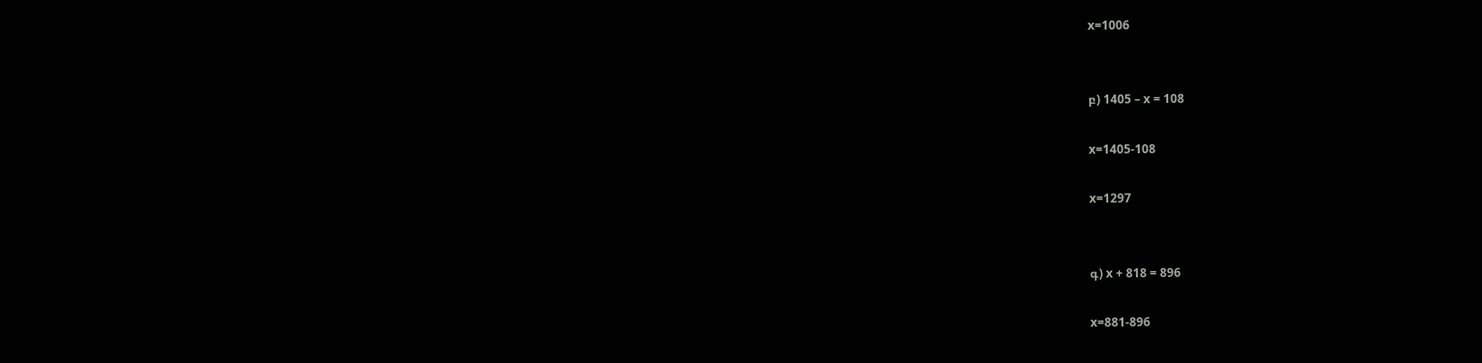x=1006


բ) 1405 – x = 108

x=1405-108

x=1297


գ) x + 818 = 896

x=881-896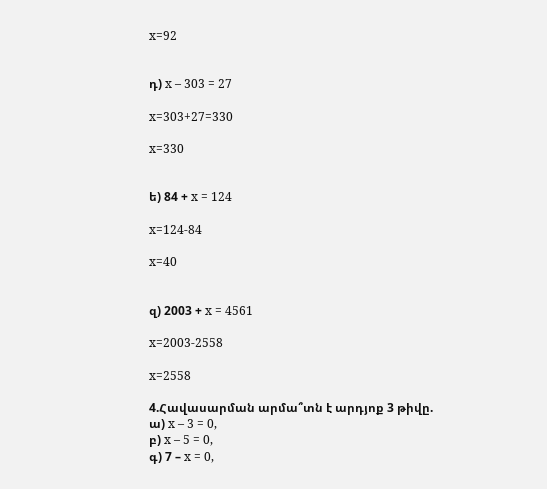x=92


դ) x – 303 = 27

x=303+27=330

x=330


ե) 84 + x = 124

x=124-84

x=40


զ) 2003 + x = 4561

x=2003-2558

x=2558

4.Հավասարման արմա՞տն է արդյոք 3 թիվը.
ա) x – 3 = 0,
բ) x – 5 = 0,
գ) 7 – x = 0,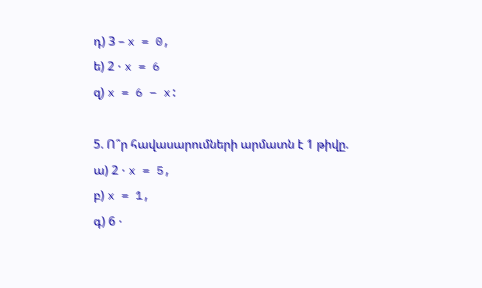դ) 3 – x = 0,
ե) 2 ⋅ x = 6
զ) x = 6 – x:

5. Ո՞ր հավասարումների արմատն է 1 թիվը.
ա) 2 ⋅ x = 5,
բ) x = 1,
գ) 6 ⋅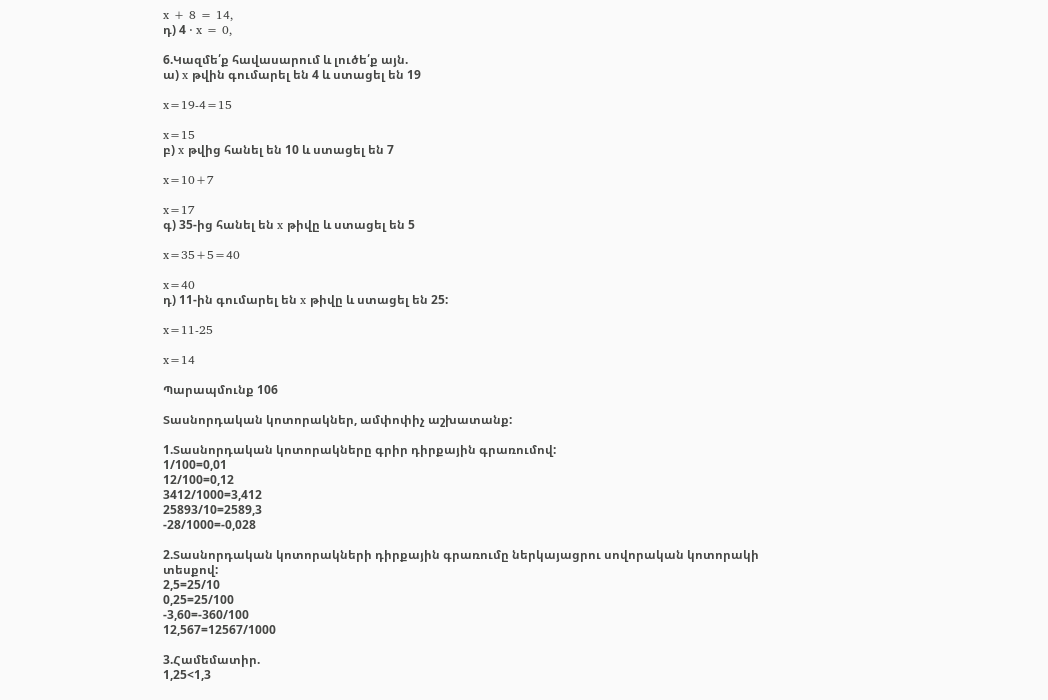x + 8 = 14,
դ) 4 ⋅ x = 0,

6.Կազմե՛ք հավասարում և լուծե՛ք այն.
ա) x թվին գումարել են 4 և ստացել են 19

x=19-4=15

x=15
բ) x թվից հանել են 10 և ստացել են 7

x=10+7

x=17
գ) 35-ից հանել են x թիվը և ստացել են 5

x=35+5=40

x=40
դ) 11-ին գումարել են x թիվը և ստացել են 25:

x=11-25

x=14

Պարապմունք 106

Տասնորդական կոտորակներ, ամփոփիչ աշխատանք:

1.Տասնորդական կոտորակները գրիր դիրքային գրառումով:
1/100=0,01
12/100=0,12
3412/1000=3,412
25893/10=2589,3
-28/1000=-0,028

2.Տասնորդական կոտորակների դիրքային գրառումը ներկայացրու սովորական կոտորակի տեսքով:
2,5=25/10
0,25=25/100
-3,60=-360/100
12,567=12567/1000

3.Համեմատիր.
1,25<1,3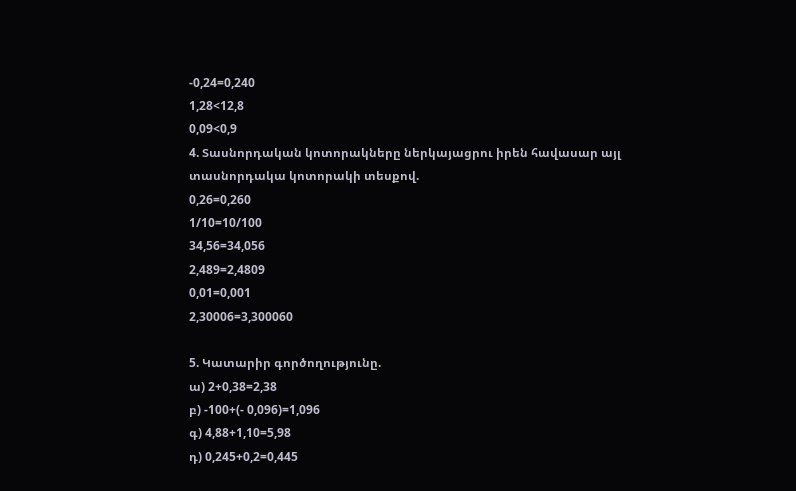-0,24=0,240
1,28<12,8
0,09<0,9
4. Տասնորդական կոտորակները ներկայացրու իրեն հավասար այլ տասնորդակա կոտորակի տեսքով.
0,26=0,260
1/10=10/100
34,56=34,056
2,489=2,4809
0,01=0,001
2,30006=3,300060

5. Կատարիր գործողությունը.
ա) 2+0,38=2,38
բ) -100+(- 0,096)=1,096
գ) 4,88+1,10=5,98
դ) 0,245+0,2=0,445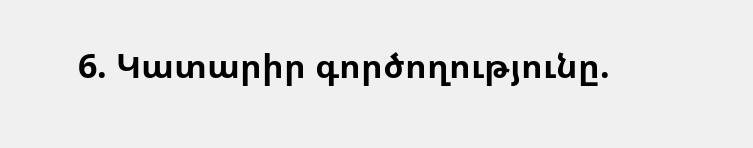6. Կատարիր գործողությունը.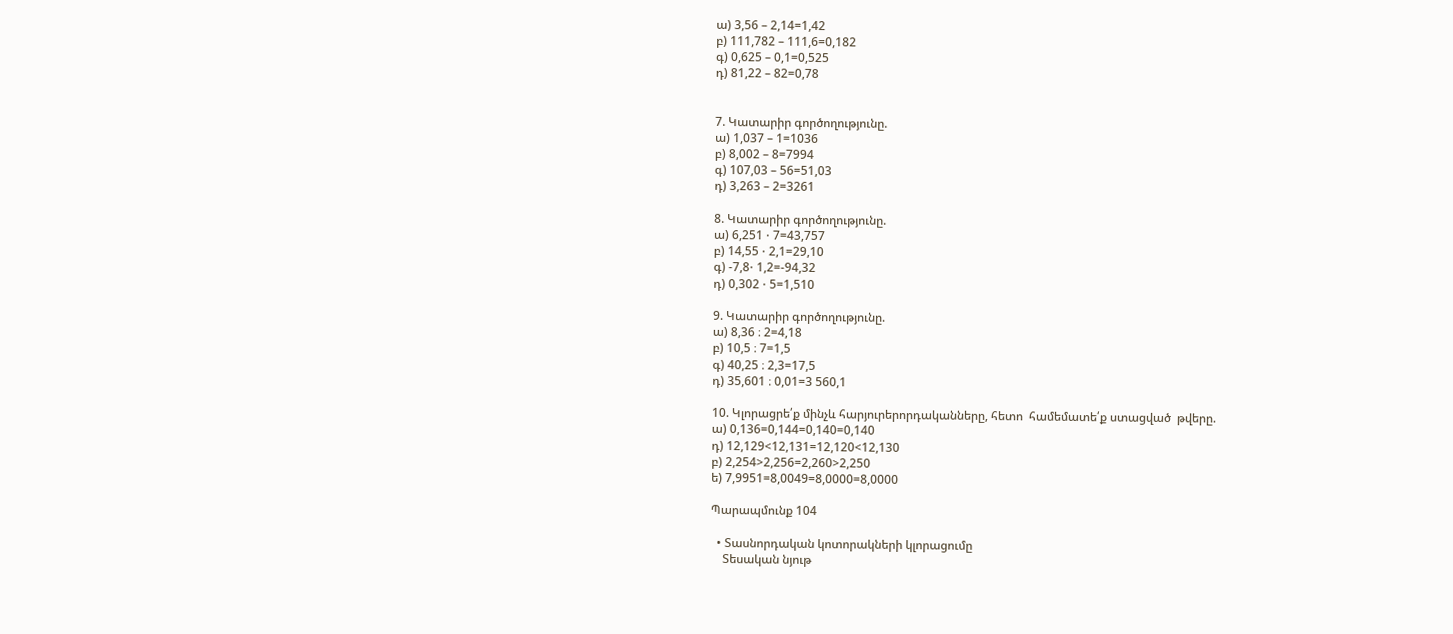ա) 3,56 – 2,14=1,42
բ) 111,782 – 111,6=0,182
գ) 0,625 – 0,1=0,525
դ) 81,22 – 82=0,78


7. Կատարիր գործողությունը.
ա) 1,037 – 1=1036
բ) 8,002 – 8=7994
գ) 107,03 – 56=51,03
դ) 3,263 – 2=3261

8. Կատարիր գործողությունը.
ա) 6,251 ⋅ 7=43,757
բ) 14,55 ⋅ 2,1=29,10
գ) -7,8⋅ 1,2=-94,32
դ) 0,302 ⋅ 5=1,510

9. Կատարիր գործողությունը.
ա) 8,36 ։ 2=4,18
բ) 10,5 ։ 7=1,5
գ) 40,25 ։ 2,3=17,5
դ) 35,601 ։ 0,01=3 560,1

10. Կլորացրե՛ք մինչև հարյուրերորդականները, հետո  համեմատե՛ք ստացված  թվերը.
ա) 0,136=0,144=0,140=0,140
դ) 12,129<12,131=12,120<12,130
բ) 2,254>2,256=2,260>2,250
ե) 7,9951=8,0049=8,0000=8,0000

Պարապմունք 104

  • Տասնորդական կոտորակների կլորացումը
    Տեսական նյութ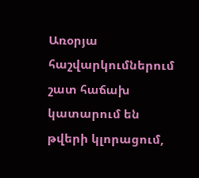Առօրյա հաշվարկումներում շատ հաճախ կատարում են թվերի կլորացում,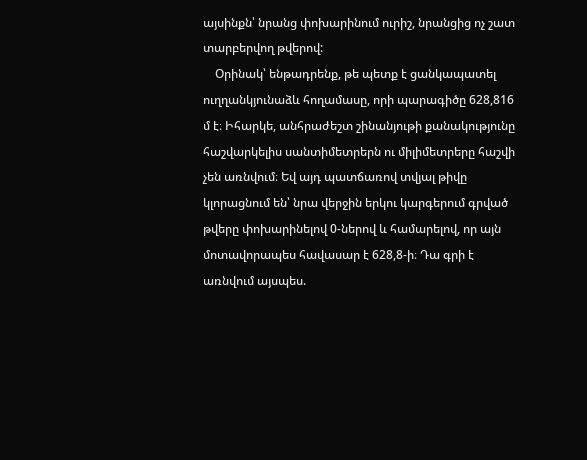այսինքն՝ նրանց փոխարինում ուրիշ, նրանցից ոչ շատ տարբերվող թվերով:
    Օրինակ՝ ենթադրենք, թե պետք է ցանկապատել ուղղանկյունաձև հողամասը, որի պարագիծը 628,816 մ է։ Իհարկե, անհրաժեշտ շինանյութի քանակությունը հաշվարկելիս սանտիմետրերն ու միլիմետրերը հաշվի չեն առնվում։ Եվ այդ պատճառով տվյալ թիվը կլորացնում են՝ նրա վերջին երկու կարգերում գրված թվերը փոխարինելով 0‐ներով և համարելով, որ այն մոտավորապես հավասար է 628,8‐ի։ Դա գրի է առնվում այսպես.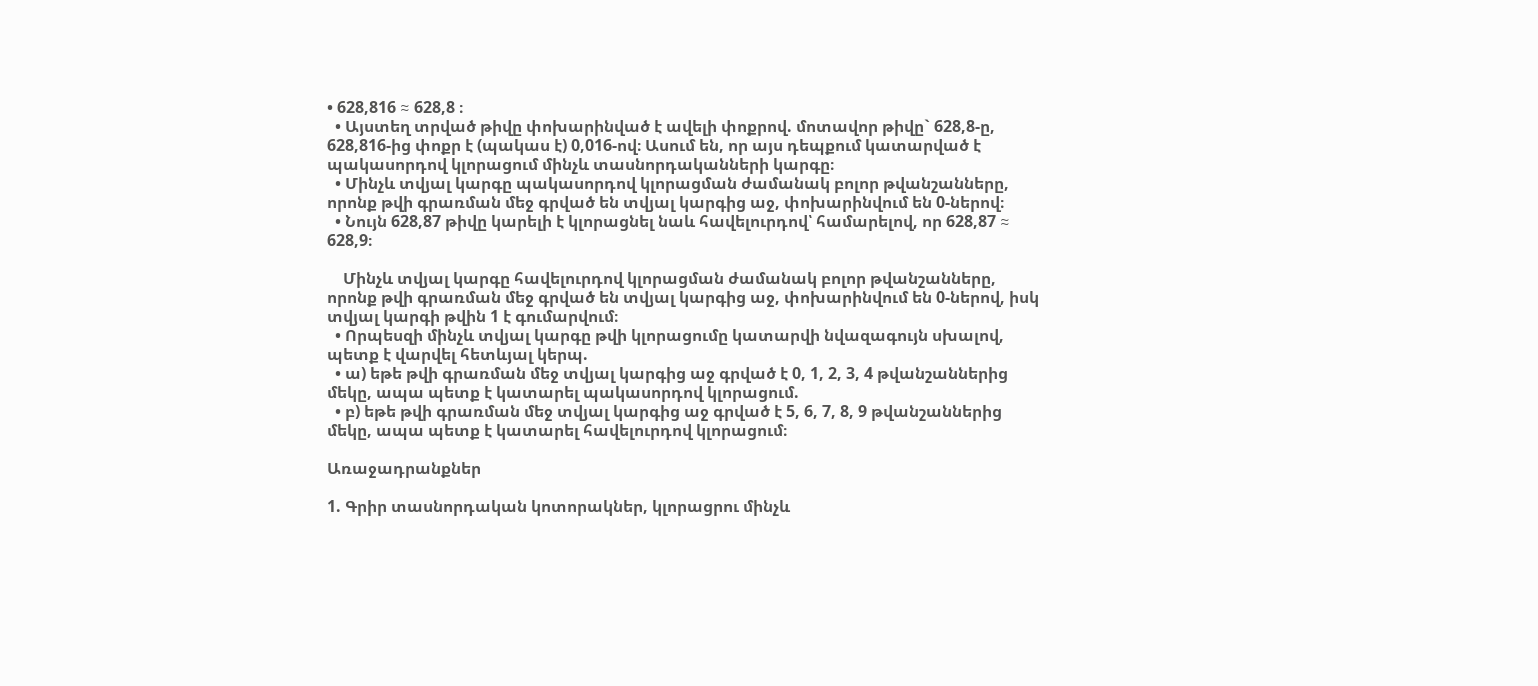• 628,816 ≈ 628,8 ։
  • Այստեղ տրված թիվը փոխարինված է ավելի փոքրով. մոտավոր թիվը` 628,8-ը, 628,816-ից փոքր է (պակաս է) 0,016-ով։ Ասում են, որ այս դեպքում կատարված է պակասորդով կլորացում մինչև տասնորդականների կարգը։
  • Մինչև տվյալ կարգը պակասորդով կլորացման ժամանակ բոլոր թվանշանները, որոնք թվի գրառման մեջ գրված են տվյալ կարգից աջ, փոխարինվում են 0-ներով։
  • Նույն 628,87 թիվը կարելի է կլորացնել նաև հավելուրդով՝ համարելով, որ 628,87 ≈ 628,9։

    Մինչև տվյալ կարգը հավելուրդով կլորացման ժամանակ բոլոր թվանշանները, որոնք թվի գրառման մեջ գրված են տվյալ կարգից աջ, փոխարինվում են 0-ներով, իսկ տվյալ կարգի թվին 1 է գումարվում։
  • Որպեսզի մինչև տվյալ կարգը թվի կլորացումը կատարվի նվազագույն սխալով, պետք է վարվել հետևյալ կերպ.
  • ա) եթե թվի գրառման մեջ տվյալ կարգից աջ գրված է 0, 1, 2, 3, 4 թվանշաններից մեկը, ապա պետք է կատարել պակասորդով կլորացում.
  • բ) եթե թվի գրառման մեջ տվյալ կարգից աջ գրված է 5, 6, 7, 8, 9 թվանշաններից մեկը, ապա պետք է կատարել հավելուրդով կլորացում։

Առաջադրանքներ

1. Գրիր տասնորդական կոտորակներ, կլորացրու մինչև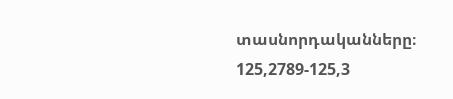տասնորդականները։
125,2789-125,3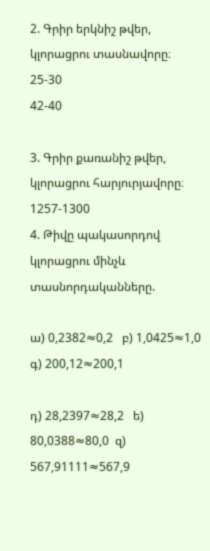2. Գրիր երկնիշ թվեր,  կլորացրու տասնավորը։
25-30
42-40

3. Գրիր քառանիշ թվեր,  կլորացրու հարյուրյավորը։
1257-1300
4. Թիվը պակասորդով կլորացրու մինչև տասնորդականները.

ա) 0,2382≈0,2   բ) 1,0425≈1,0   գ) 200,12≈200,1

դ) 28,2397≈28,2   ե) 80,0388≈80,0  զ) 567,91111≈567,9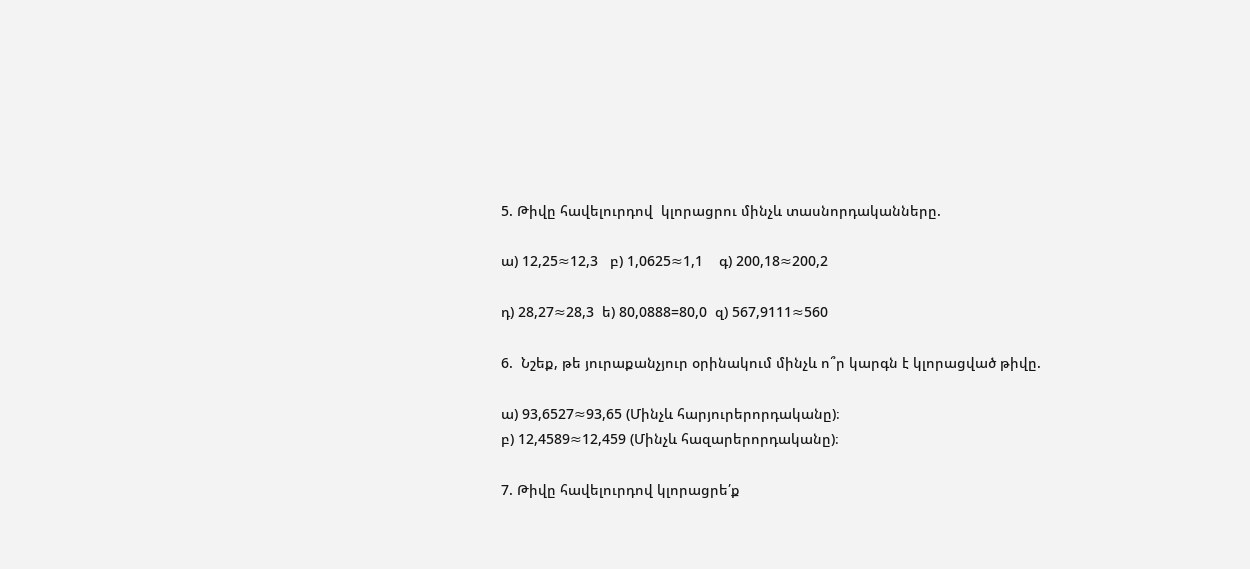5. Թիվը հավելուրդով  կլորացրու մինչև տասնորդականները.

ա) 12,25≈12,3   բ) 1,0625≈1,1    գ) 200,18≈200,2

դ) 28,27≈28,3  ե) 80,0888=80,0  զ) 567,9111≈560

6.  Նշեք, թե յուրաքանչյուր օրինակում մինչև ո՞ր կարգն է կլորացված թիվը.

ա) 93,6527≈93,65 (Մինչև հարյուրերորդականը)։
բ) 12,4589≈12,459 (Մինչև հազարերորդականը)։

7. Թիվը հավելուրդով կլորացրե՛ք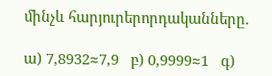մինչև հարյուրերորդականները.

ա) 7,8932≈7,9   բ) 0,9999≈1   գ)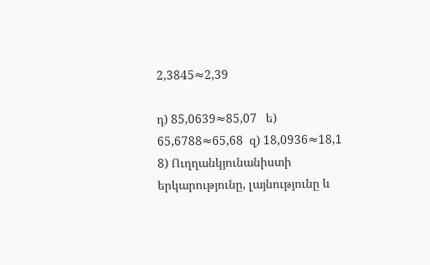2,3845≈2,39

դ) 85,0639≈85,07   ե) 65,6788≈65,68  զ) 18,0936≈18,1
8) Ուղղանկյունանիստի երկարությունը, լայնությունը և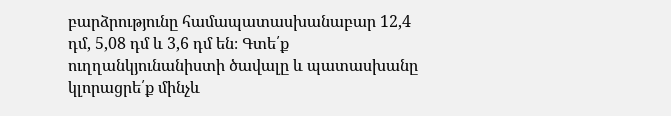բարձրությունը համապատասխանաբար 12,4 դմ, 5,08 դմ և 3,6 դմ են։ Գտե՛ք ուղղանկյունանիստի ծավալը և պատասխանը կլորացրե՛ք մինչև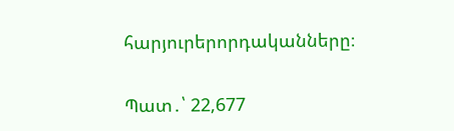հարյուրերորդականները։

Պատ․՝ 22,677